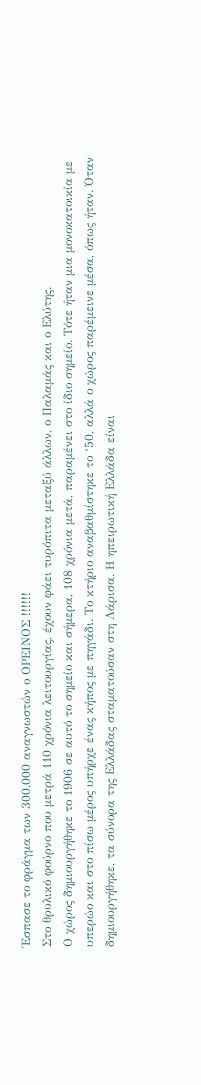Έσπασε το φράγμα των 300.000 αναγνωστών ο ΟΡΕΙΝΟΣ !!!!!!
Στο θρυλικό φούρνο που μετρά 110 χρόνια λειτουργίας, έχουν φάει τυρόπιτα μεταξύ άλλων, ο Παλαμάς και ο Ελύτης.
Ο χώρος δημιουργήθηκε το 1906 σε αυτό το σημείο και σήμερα, 108 χρόνια μετά, παραμένει στο ίδιο σημείο. Τότε ήταν μια μονοκατοικία με υπερώο και στο πίσω μέρος υπήρχε ένας κήπος με πηγάδι. Το κτήριο αναβαθμίστηκε το ‘50, αλλά ο χώρος παρέμεινε μέσα, όπως ήταν. Όταν δημιουργήθηκε, τα σύνορα της Ελλάδας σταματούσαν στη Λάρισα. Η ηπειρωτική Ελλάδα είναι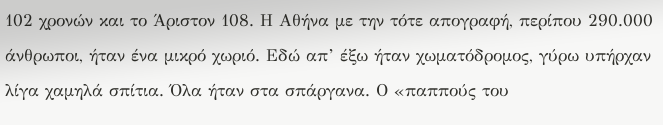102 χρονών και το Άριστον 108. Η Αθήνα με την τότε απογραφή, περίπου 290.000 άνθρωποι, ήταν ένα μικρό χωριό. Εδώ απ’ έξω ήταν χωματόδρομος, γύρω υπήρχαν λίγα χαμηλά σπίτια. Όλα ήταν στα σπάργανα. Ο «παππούς του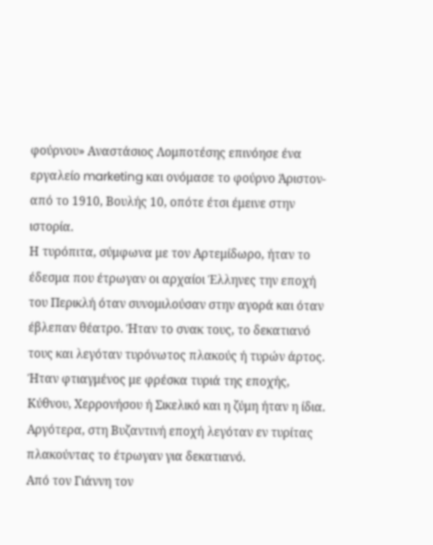φούρνου» Αναστάσιος Λομποτέσης επινόησε ένα εργαλείο marketing και ονόμασε το φούρνο Άριστον- από το 1910, Βουλής 10, οπότε έτσι έμεινε στην ιστορία.
Η τυρόπιτα, σύμφωνα με τον Αρτεμίδωρο, ήταν το έδεσμα που έτρωγαν οι αρχαίοι Έλληνες την εποχή του Περικλή όταν συνομιλούσαν στην αγορά και όταν έβλεπαν θέατρο. Ήταν το σνακ τους, το δεκατιανό τους και λεγόταν τυρόνωτος πλακούς ή τυρών άρτος. Ήταν φτιαγμένος με φρέσκα τυριά της εποχής, Κύθνου, Χερρονήσου ή Σικελικό και η ζύμη ήταν η ίδια. Αργότερα, στη Βυζαντινή εποχή λεγόταν εν τυρίτας πλακούντας το έτρωγαν για δεκατιανό.
Από τον Γιάννη τον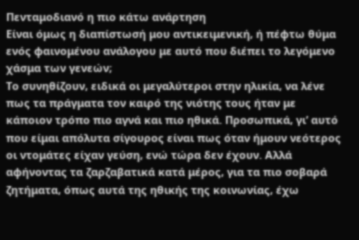Πενταμοδιανό η πιο κάτω ανάρτηση
Είναι όμως η διαπίστωσή μου αντικειμενική, ή πέφτω θύμα ενός φαινομένου ανάλογου με αυτό που διέπει το λεγόμενο χάσμα των γενεών;
Το συνηθίζουν, ειδικά οι μεγαλύτεροι στην ηλικία, να λένε πως τα πράγματα τον καιρό της νιότης τους ήταν με κάποιον τρόπο πιο αγνά και πιο ηθικά. Προσωπικά, γι’ αυτό που είμαι απόλυτα σίγουρος είναι πως όταν ήμουν νεότερος οι ντομάτες είχαν γεύση, ενώ τώρα δεν έχουν. Αλλά αφήνοντας τα ζαρζαβατικά κατά μέρος, για τα πιο σοβαρά ζητήματα, όπως αυτά της ηθικής της κοινωνίας, έχω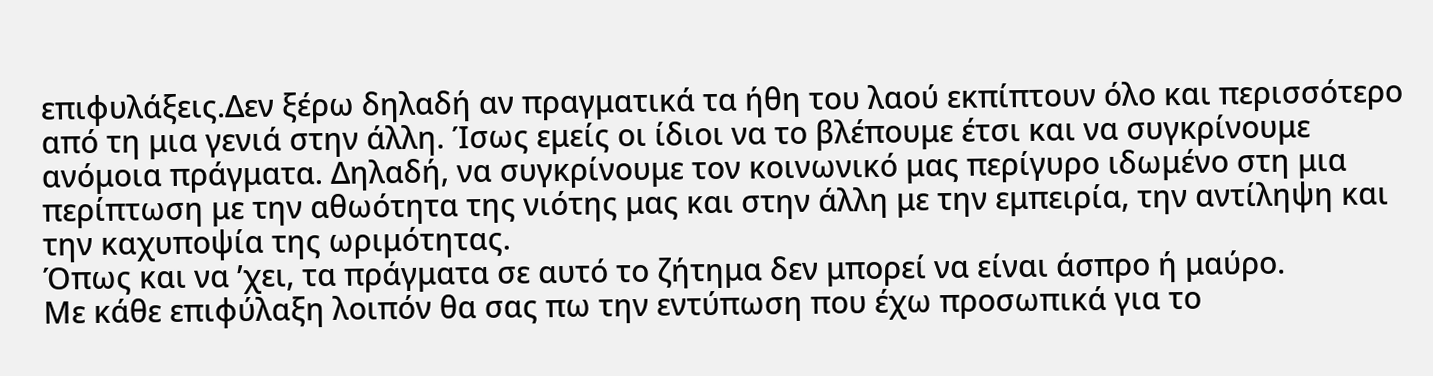επιφυλάξεις.Δεν ξέρω δηλαδή αν πραγματικά τα ήθη του λαού εκπίπτουν όλο και περισσότερο από τη μια γενιά στην άλλη. Ίσως εμείς οι ίδιοι να το βλέπουμε έτσι και να συγκρίνουμε ανόμοια πράγματα. Δηλαδή, να συγκρίνουμε τον κοινωνικό μας περίγυρο ιδωμένο στη μια περίπτωση με την αθωότητα της νιότης μας και στην άλλη με την εμπειρία, την αντίληψη και την καχυποψία της ωριμότητας.
Όπως και να ’χει, τα πράγματα σε αυτό το ζήτημα δεν μπορεί να είναι άσπρο ή μαύρο.
Με κάθε επιφύλαξη λοιπόν θα σας πω την εντύπωση που έχω προσωπικά για το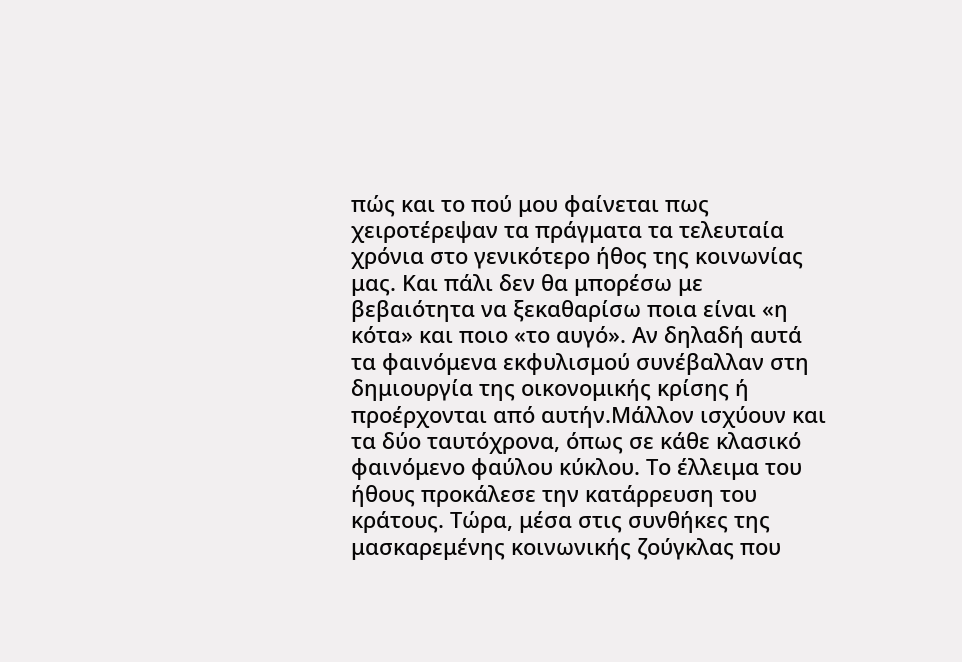πώς και το πού μου φαίνεται πως χειροτέρεψαν τα πράγματα τα τελευταία χρόνια στο γενικότερο ήθος της κοινωνίας μας. Και πάλι δεν θα μπορέσω με βεβαιότητα να ξεκαθαρίσω ποια είναι «η κότα» και ποιο «το αυγό». Αν δηλαδή αυτά τα φαινόμενα εκφυλισμού συνέβαλλαν στη δημιουργία της οικονομικής κρίσης ή προέρχονται από αυτήν.Μάλλον ισχύουν και τα δύο ταυτόχρονα, όπως σε κάθε κλασικό φαινόμενο φαύλου κύκλου. Το έλλειμα του ήθους προκάλεσε την κατάρρευση του κράτους. Τώρα, μέσα στις συνθήκες της μασκαρεμένης κοινωνικής ζούγκλας που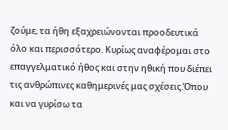ζούμε, τα ήθη εξαχρειώνονται προοδευτικά όλο και περισσότερο. Κυρίως αναφέρομαι στο επαγγελματικό ήθος και στην ηθική που διέπει τις ανθρώπινες καθημερινές μας σχέσεις.Όπου και να γυρίσω τα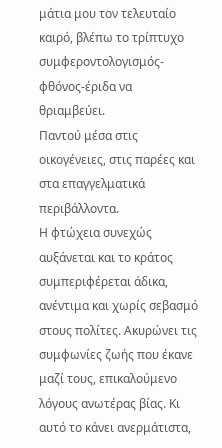μάτια μου τον τελευταίο καιρό, βλέπω το τρίπτυχο συμφεροντολογισμός-φθόνος-έριδα να θριαμβεύει.
Παντού μέσα στις οικογένειες, στις παρέες και στα επαγγελματικά περιβάλλοντα.
Η φτώχεια συνεχώς αυξάνεται και το κράτος συμπεριφέρεται άδικα, ανέντιμα και χωρίς σεβασμό στους πολίτες. Ακυρώνει τις συμφωνίες ζωής που έκανε μαζί τους, επικαλούμενο λόγους ανωτέρας βίας. Κι αυτό το κάνει ανερμάτιστα,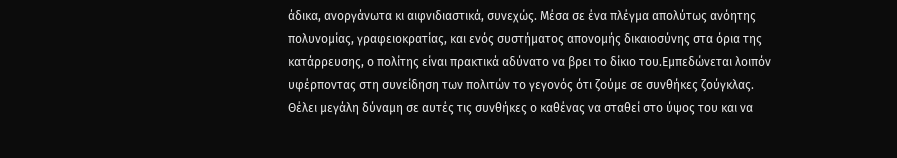άδικα, ανοργάνωτα κι αιφνιδιαστικά, συνεχώς. Μέσα σε ένα πλέγμα απολύτως ανόητης πολυνομίας, γραφειοκρατίας, και ενός συστήματος απονομής δικαιοσύνης στα όρια της κατάρρευσης, ο πολίτης είναι πρακτικά αδύνατο να βρει το δίκιο του.Εμπεδώνεται λοιπόν υφέρποντας στη συνείδηση των πολιτών το γεγονός ότι ζούμε σε συνθήκες ζούγκλας. Θέλει μεγάλη δύναμη σε αυτές τις συνθήκες ο καθένας να σταθεί στο ύψος του και να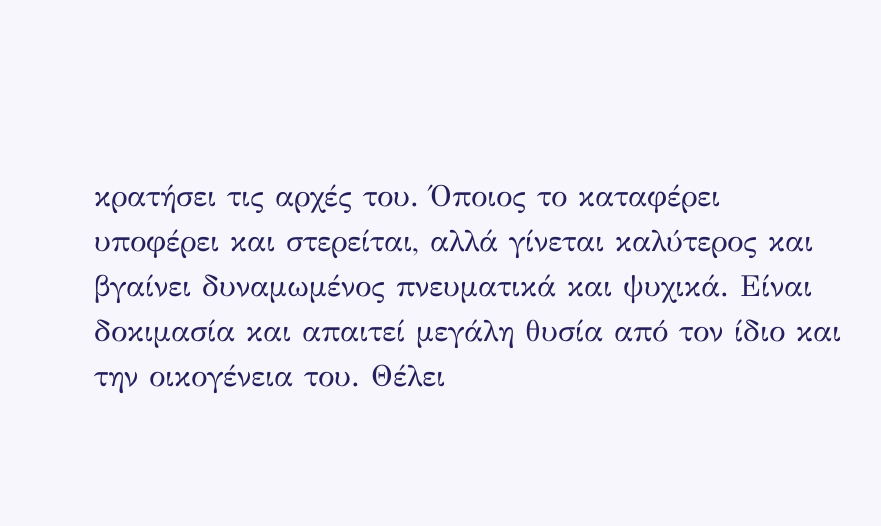κρατήσει τις αρχές του. Όποιος το καταφέρει υποφέρει και στερείται, αλλά γίνεται καλύτερος και βγαίνει δυναμωμένος πνευματικά και ψυχικά. Είναι δοκιμασία και απαιτεί μεγάλη θυσία από τον ίδιο και την οικογένεια του. Θέλει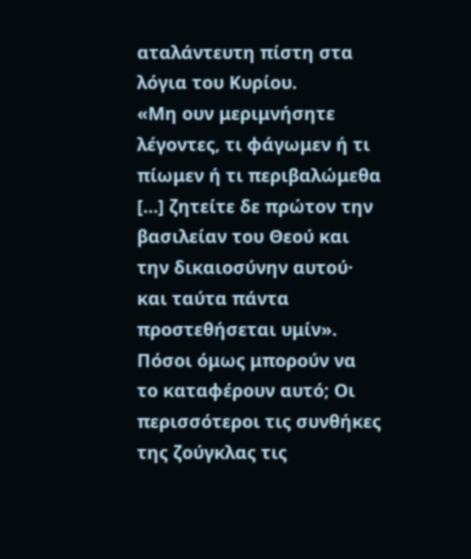αταλάντευτη πίστη στα λόγια του Κυρίου.
«Μη ουν μεριμνήσητε λέγοντες, τι φάγωμεν ή τι πίωμεν ή τι περιβαλώμεθα […] ζητείτε δε πρώτον την βασιλείαν του Θεού και την δικαιοσύνην αυτού· και ταύτα πάντα προστεθήσεται υμίν».
Πόσοι όμως μπορούν να το καταφέρουν αυτό; Οι περισσότεροι τις συνθήκες της ζούγκλας τις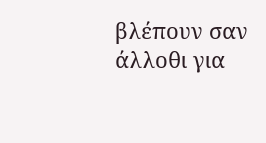βλέπουν σαν άλλοθι για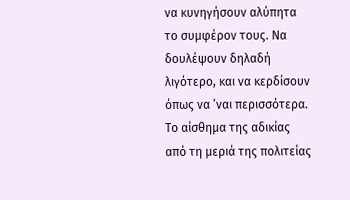να κυνηγήσουν αλύπητα το συμφέρον τους. Να δουλέψουν δηλαδή λιγότερο, και να κερδίσουν όπως να ’ναι περισσότερα. Το αίσθημα της αδικίας από τη μεριά της πολιτείας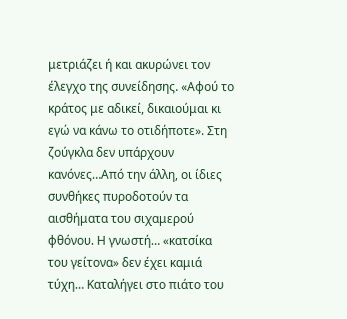μετριάζει ή και ακυρώνει τον έλεγχο της συνείδησης. «Αφού το κράτος με αδικεί, δικαιούμαι κι εγώ να κάνω το οτιδήποτε». Στη ζούγκλα δεν υπάρχουν κανόνες…Από την άλλη, οι ίδιες συνθήκες πυροδοτούν τα αισθήματα του σιχαμερού φθόνου. Η γνωστή… «κατσίκα του γείτονα» δεν έχει καμιά τύχη… Καταλήγει στο πιάτο του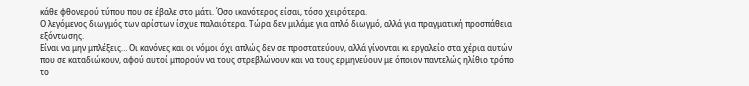κάθε φθονερού τύπου που σε έβαλε στο μάτι. Όσο ικανότερος είσαι, τόσο χειρότερα.
Ο λεγόμενος διωγμός των αρίστων ίσχυε παλαιότερα. Τώρα δεν μιλάμε για απλό διωγμό, αλλά για πραγματική προσπάθεια εξόντωσης.
Είναι να μην μπλέξεις… Οι κανόνες και οι νόμοι όχι απλώς δεν σε προστατεύουν, αλλά γίνονται κι εργαλείο στα χέρια αυτών που σε καταδιώκουν, αφού αυτοί μπορούν να τους στρεβλώνουν και να τους ερμηνεύουν με όποιον παντελώς ηλίθιο τρόπο το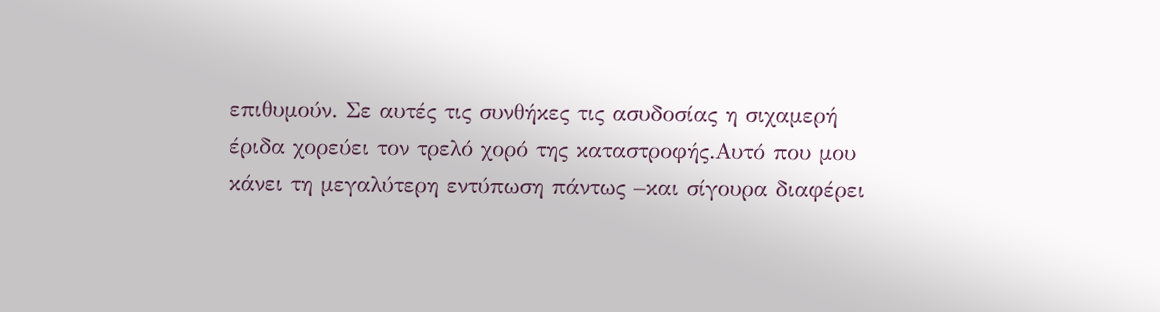επιθυμούν. Σε αυτές τις συνθήκες τις ασυδοσίας η σιχαμερή έριδα χορεύει τον τρελό χορό της καταστροφής.Αυτό που μου κάνει τη μεγαλύτερη εντύπωση πάντως –και σίγουρα διαφέρει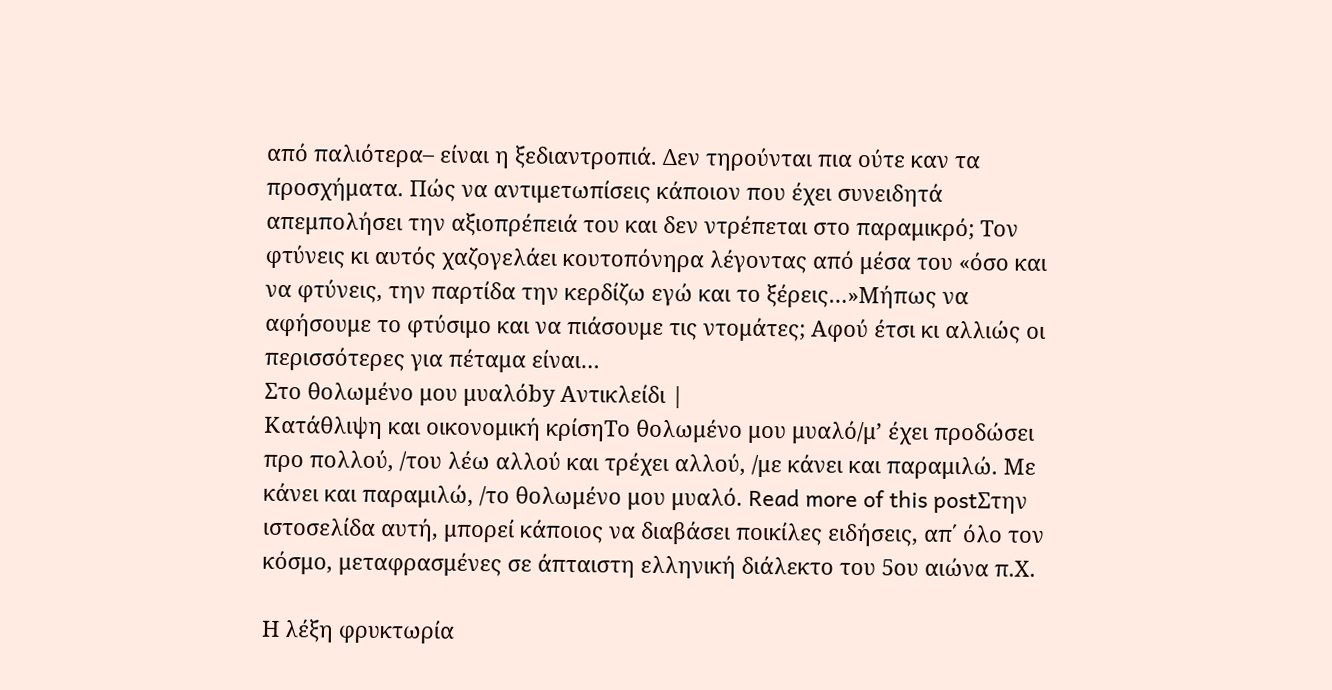από παλιότερα– είναι η ξεδιαντροπιά. Δεν τηρούνται πια ούτε καν τα προσχήματα. Πώς να αντιμετωπίσεις κάποιον που έχει συνειδητά απεμπολήσει την αξιοπρέπειά του και δεν ντρέπεται στο παραμικρό; Τον φτύνεις κι αυτός χαζογελάει κουτοπόνηρα λέγοντας από μέσα του «όσο και να φτύνεις, την παρτίδα την κερδίζω εγώ και το ξέρεις…»Μήπως να αφήσουμε το φτύσιμο και να πιάσουμε τις ντομάτες; Αφού έτσι κι αλλιώς οι περισσότερες για πέταμα είναι…
Στο θολωμένο μου μυαλόby Αντικλείδι |
Κατάθλιψη και οικονομική κρίσηΤο θολωμένο μου μυαλό/μ’ έχει προδώσει προ πολλού, /του λέω αλλού και τρέχει αλλού, /με κάνει και παραμιλώ. Με κάνει και παραμιλώ, /το θολωμένο μου μυαλό. Read more of this postΣτην ιστοσελίδα αυτή, μπορεί κάποιος να διαβάσει ποικίλες ειδήσεις, απ΄ όλο τον κόσμο, μεταφρασμένες σε άπταιστη ελληνική διάλεκτο του 5ου αιώνα π.Χ.

Η λέξη φρυκτωρία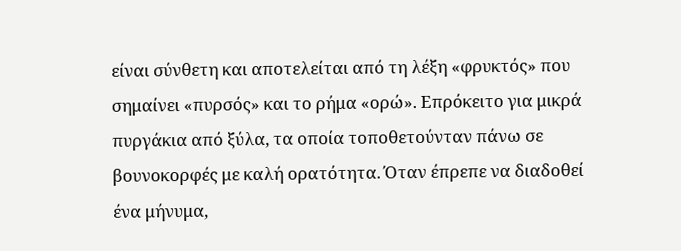είναι σύνθετη και αποτελείται από τη λέξη «φρυκτός» που σημαίνει «πυρσός» και το ρήμα «ορώ». Επρόκειτο για μικρά πυργάκια από ξύλα, τα οποία τοποθετούνταν πάνω σε βουνοκορφές με καλή ορατότητα. Όταν έπρεπε να διαδοθεί ένα μήνυμα,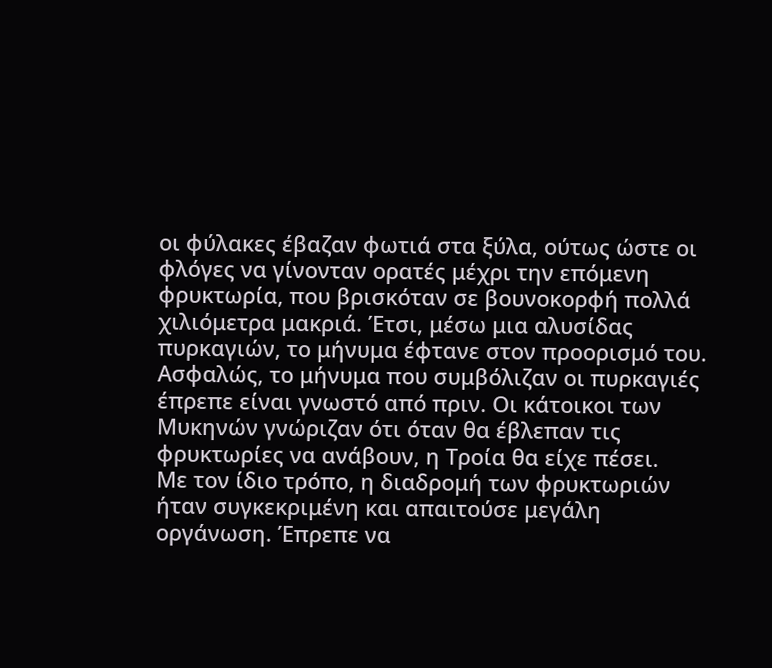οι φύλακες έβαζαν φωτιά στα ξύλα, ούτως ώστε οι φλόγες να γίνονταν ορατές μέχρι την επόμενη φρυκτωρία, που βρισκόταν σε βουνοκορφή πολλά χιλιόμετρα μακριά. Έτσι, μέσω μια αλυσίδας πυρκαγιών, το μήνυμα έφτανε στον προορισμό του. Ασφαλώς, το μήνυμα που συμβόλιζαν οι πυρκαγιές έπρεπε είναι γνωστό από πριν. Οι κάτοικοι των Μυκηνών γνώριζαν ότι όταν θα έβλεπαν τις φρυκτωρίες να ανάβουν, η Τροία θα είχε πέσει.
Με τον ίδιο τρόπο, η διαδρομή των φρυκτωριών ήταν συγκεκριμένη και απαιτούσε μεγάλη οργάνωση. Έπρεπε να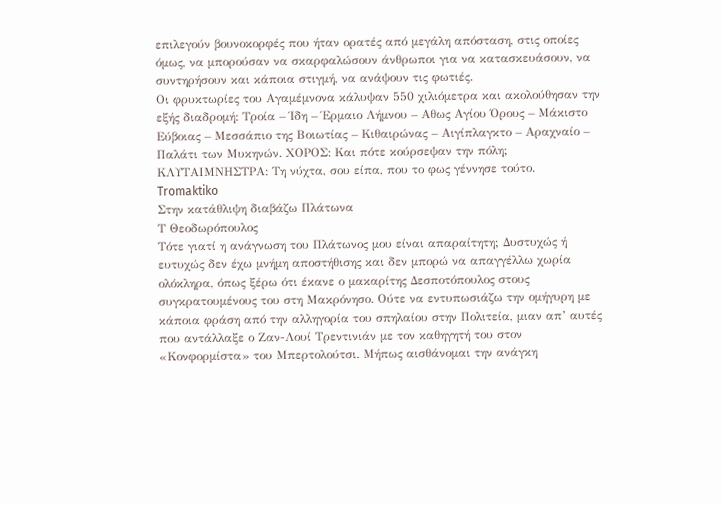επιλεγούν βουνοκορφές που ήταν ορατές από μεγάλη απόσταση, στις οποίες όμως, να μπορούσαν να σκαρφαλώσουν άνθρωποι για να κατασκευάσουν, να συντηρήσουν και κάποια στιγμή, να ανάψουν τις φωτιές.
Οι φρυκτωρίες του Αγαμέμνονα κάλυψαν 550 χιλιόμετρα και ακολούθησαν την εξής διαδρομή: Τροία – Ίδη – Έρμαιο Λήμνου – Αθως Αγίου Όρους – Μάκιστο Εύβοιας – Μεσσάπιο της Βοιωτίας – Κιθαιρώνας – Αιγίπλαγκτο – Αραχναίο – Παλάτι των Μυκηνών. ΧΟΡΟΣ: Και πότε κούρσεψαν την πόλη; ΚΛΥΤΑΙΜΝΗΣΤΡΑ: Τη νύχτα, σου είπα, που το φως γέννησε τούτο.
Tromaktiko
Στην κατάθλιψη διαβάζω Πλάτωνα
Τ Θεοδωρόπουλος
Τότε γιατί η ανάγνωση του Πλάτωνος μου είναι απαραίτητη; Δυστυχώς ή ευτυχώς δεν έχω μνήμη αποστήθισης και δεν μπορώ να απαγγέλλω χωρία ολόκληρα, όπως ξέρω ότι έκανε ο μακαρίτης Δεσποτόπουλος στους συγκρατουμένους του στη Μακρόνησο. Ούτε να εντυπωσιάζω την ομήγυρη με κάποια φράση από την αλληγορία του σπηλαίου στην Πολιτεία, μιαν απ’ αυτές που αντάλλαξε ο Ζαν-Λουί Τρεντινιάν με τον καθηγητή του στον «Κονφορμίστα» του Μπερτολούτσι. Μήπως αισθάνομαι την ανάγκη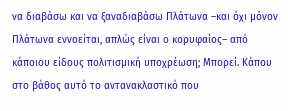να διαβάσω και να ξαναδιαβάσω Πλάτωνα –και όχι μόνον Πλάτωνα εννοείται, απλώς είναι ο κορυφαίος– από κάποιου είδους πολιτισμική υποχρέωση; Μπορεί. Κάπου στο βάθος αυτό το αντανακλαστικό που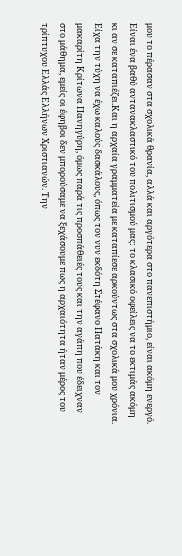μου το πέρασαν στα σχολικά θρανία, αλλά και αργότερα στο πανεπιστήμιο, είναι ακόμη ενεργό. Είναι ένα βαθύ αντανακλαστικό του πολιτισμού μας: το κλασικό οφείλεις να το εκτιμάς ακόμη κι αν σε καταπιέζει.Και η αρχαία γραμματεία με καταπίεσε αρκούντως στα σχολικά μου χρόνια. Είχα την τύχη να έχω καλούς δασκάλους, όπως τον νυν εκδότη Στέφανο Πατάκη και τον μακαρίτη Κρίτωνα Πανηγύρη, όμως παρά τις προσπάθειές τους και την αγάπη που έδειχναν στο μάθημα, εμείς οι έφηβοι δεν μπορούσαμε να ξεχάσουμε πως η αρχαιότητα ήταν μέρος του τρίπτυχου Ελλάς Ελλήνων Χριστιανών. Την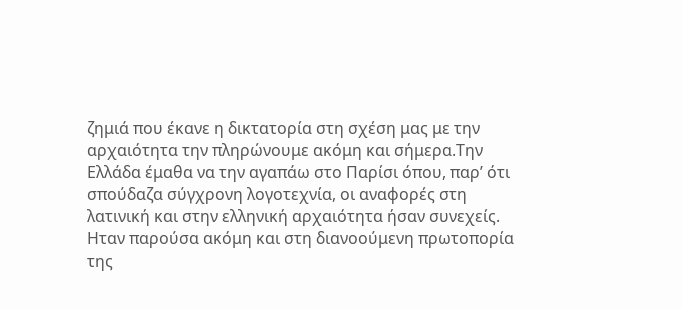ζημιά που έκανε η δικτατορία στη σχέση μας με την αρχαιότητα την πληρώνουμε ακόμη και σήμερα.Την Ελλάδα έμαθα να την αγαπάω στο Παρίσι όπου, παρ’ ότι σπούδαζα σύγχρονη λογοτεχνία, οι αναφορές στη λατινική και στην ελληνική αρχαιότητα ήσαν συνεχείς. Ηταν παρούσα ακόμη και στη διανοούμενη πρωτοπορία της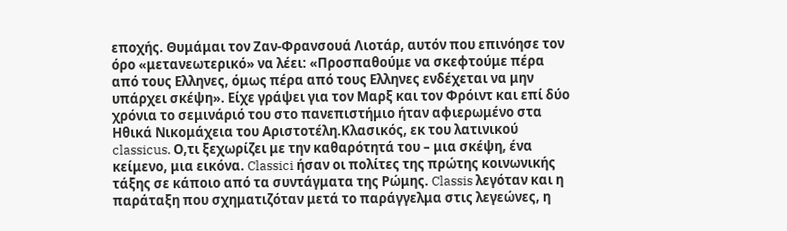εποχής. Θυμάμαι τον Ζαν-Φρανσουά Λιοτάρ, αυτόν που επινόησε τον όρο «μετανεωτερικό» να λέει: «Προσπαθούμε να σκεφτούμε πέρα από τους Ελληνες, όμως πέρα από τους Ελληνες ενδέχεται να μην υπάρχει σκέψη». Είχε γράψει για τον Μαρξ και τον Φρόιντ και επί δύο χρόνια το σεμινάριό του στο πανεπιστήμιο ήταν αφιερωμένο στα Ηθικά Νικομάχεια του Αριστοτέλη.Κλασικός, εκ του λατινικού classicus. Ο,τι ξεχωρίζει με την καθαρότητά του – μια σκέψη, ένα κείμενο, μια εικόνα. Classici ήσαν οι πολίτες της πρώτης κοινωνικής τάξης σε κάποιο από τα συντάγματα της Ρώμης. Classis λεγόταν και η παράταξη που σχηματιζόταν μετά το παράγγελμα στις λεγεώνες, η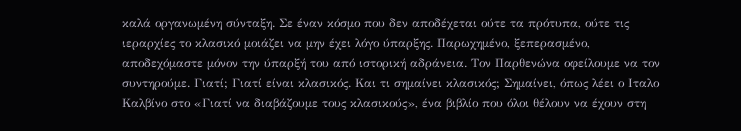καλά οργανωμένη σύνταξη. Σε έναν κόσμο που δεν αποδέχεται ούτε τα πρότυπα, ούτε τις ιεραρχίες το κλασικό μοιάζει να μην έχει λόγο ύπαρξης. Παρωχημένο, ξεπερασμένο, αποδεχόμαστε μόνον την ύπαρξή του από ιστορική αδράνεια. Τον Παρθενώνα οφείλουμε να τον συντηρούμε. Γιατί; Γιατί είναι κλασικός. Και τι σημαίνει κλασικός; Σημαίνει, όπως λέει ο Ιταλο Καλβίνο στο «Γιατί να διαβάζουμε τους κλασικούς», ένα βιβλίο που όλοι θέλουν να έχουν στη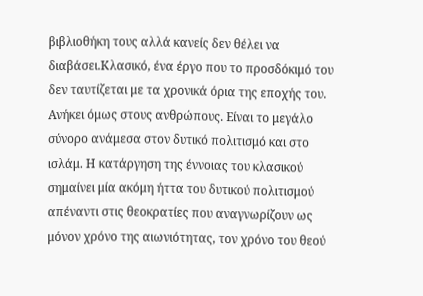βιβλιοθήκη τους αλλά κανείς δεν θέλει να διαβάσει.Κλασικό, ένα έργο που το προσδόκιμό του δεν ταυτίζεται με τα χρονικά όρια της εποχής του. Ανήκει όμως στους ανθρώπους. Είναι το μεγάλο σύνορο ανάμεσα στον δυτικό πολιτισμό και στο ισλάμ. Η κατάργηση της έννοιας του κλασικού σημαίνει μία ακόμη ήττα του δυτικού πολιτισμού απέναντι στις θεοκρατίες που αναγνωρίζουν ως μόνον χρόνο της αιωνιότητας, τον χρόνο του θεού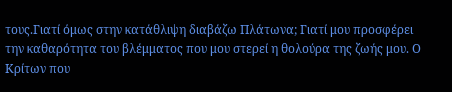τους.Γιατί όμως στην κατάθλιψη διαβάζω Πλάτωνα; Γιατί μου προσφέρει την καθαρότητα του βλέμματος που μου στερεί η θολούρα της ζωής μου. Ο Κρίτων που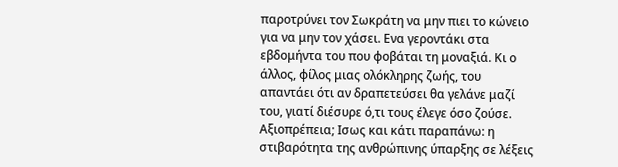παροτρύνει τον Σωκράτη να μην πιει το κώνειο για να μην τον χάσει. Ενα γεροντάκι στα εβδομήντα του που φοβάται τη μοναξιά. Κι ο άλλος, φίλος μιας ολόκληρης ζωής, του απαντάει ότι αν δραπετεύσει θα γελάνε μαζί του, γιατί διέσυρε ό,τι τους έλεγε όσο ζούσε. Αξιοπρέπεια; Ισως και κάτι παραπάνω: η στιβαρότητα της ανθρώπινης ύπαρξης σε λέξεις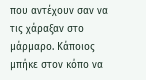που αντέχουν σαν να τις χάραξαν στο μάρμαρο. Κάποιος μπήκε στον κόπο να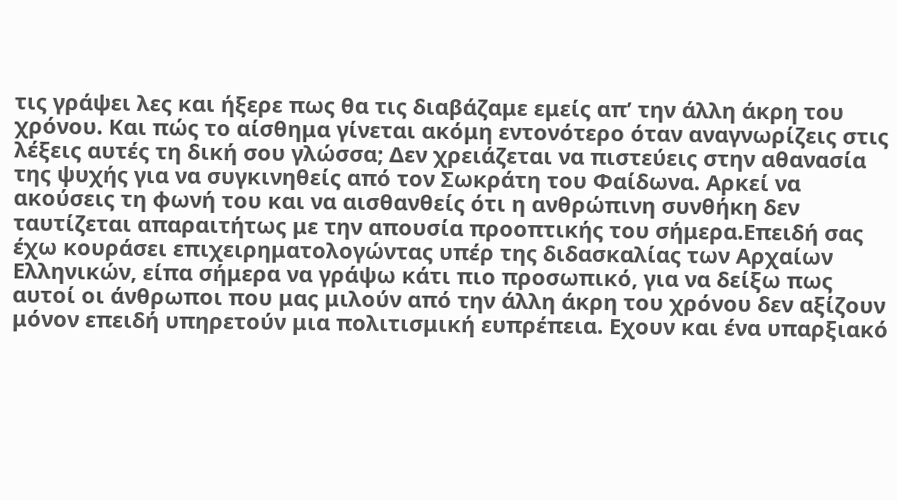τις γράψει λες και ήξερε πως θα τις διαβάζαμε εμείς απ’ την άλλη άκρη του χρόνου. Και πώς το αίσθημα γίνεται ακόμη εντονότερο όταν αναγνωρίζεις στις λέξεις αυτές τη δική σου γλώσσα; Δεν χρειάζεται να πιστεύεις στην αθανασία της ψυχής για να συγκινηθείς από τον Σωκράτη του Φαίδωνα. Αρκεί να ακούσεις τη φωνή του και να αισθανθείς ότι η ανθρώπινη συνθήκη δεν ταυτίζεται απαραιτήτως με την απουσία προοπτικής του σήμερα.Επειδή σας έχω κουράσει επιχειρηματολογώντας υπέρ της διδασκαλίας των Αρχαίων Ελληνικών, είπα σήμερα να γράψω κάτι πιο προσωπικό, για να δείξω πως αυτοί οι άνθρωποι που μας μιλούν από την άλλη άκρη του χρόνου δεν αξίζουν μόνον επειδή υπηρετούν μια πολιτισμική ευπρέπεια. Εχουν και ένα υπαρξιακό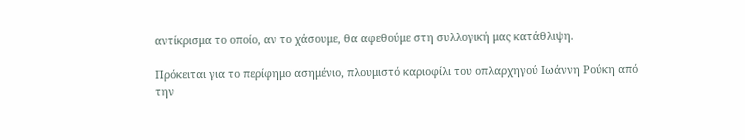αντίκρισμα το οποίο, αν το χάσουμε, θα αφεθούμε στη συλλογική μας κατάθλιψη.

Πρόκειται για το περίφημο ασημένιο, πλουμιστό καριοφίλι του οπλαρχηγού Ιωάννη Ρούκη από την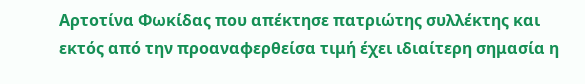Αρτοτίνα Φωκίδας που απέκτησε πατριώτης συλλέκτης και εκτός από την προαναφερθείσα τιμή έχει ιδιαίτερη σημασία η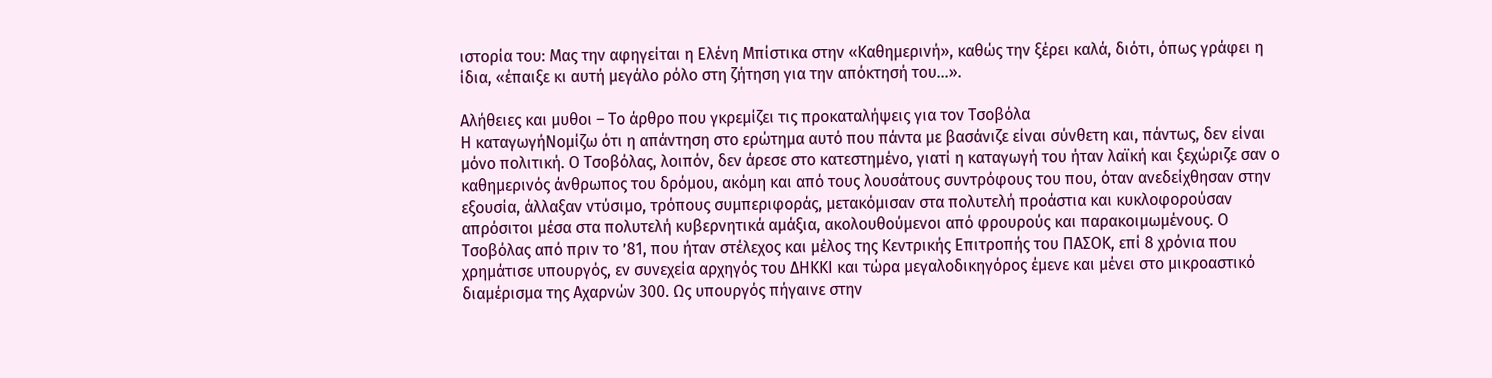ιστορία του: Μας την αφηγείται η Ελένη Μπίστικα στην «Καθημερινή», καθώς την ξέρει καλά, διότι, όπως γράφει η ίδια, «έπαιξε κι αυτή μεγάλο ρόλο στη ζήτηση για την απόκτησή του…».

Αλήθειες και μυθοι – Το άρθρο που γκρεμίζει τις προκαταλήψεις για τον Τσοβόλα
Η καταγωγήΝομίζω ότι η απάντηση στο ερώτημα αυτό που πάντα με βασάνιζε είναι σύνθετη και, πάντως, δεν είναι μόνο πολιτική. Ο Τσοβόλας, λοιπόν, δεν άρεσε στο κατεστημένο, γιατί η καταγωγή του ήταν λαϊκή και ξεχώριζε σαν ο καθημερινός άνθρωπος του δρόμου, ακόμη και από τους λουσάτους συντρόφους του που, όταν ανεδείχθησαν στην εξουσία, άλλαξαν ντύσιμο, τρόπους συμπεριφοράς, μετακόμισαν στα πολυτελή προάστια και κυκλοφορούσαν απρόσιτοι μέσα στα πολυτελή κυβερνητικά αμάξια, ακολουθούμενοι από φρουρούς και παρακοιμωμένους. Ο Τσοβόλας από πριν το ’81, που ήταν στέλεχος και μέλος της Κεντρικής Επιτροπής του ΠΑΣΟΚ, επί 8 χρόνια που χρημάτισε υπουργός, εν συνεχεία αρχηγός του ΔΗΚΚΙ και τώρα μεγαλοδικηγόρος έμενε και μένει στο μικροαστικό διαμέρισμα της Αχαρνών 300. Ως υπουργός πήγαινε στην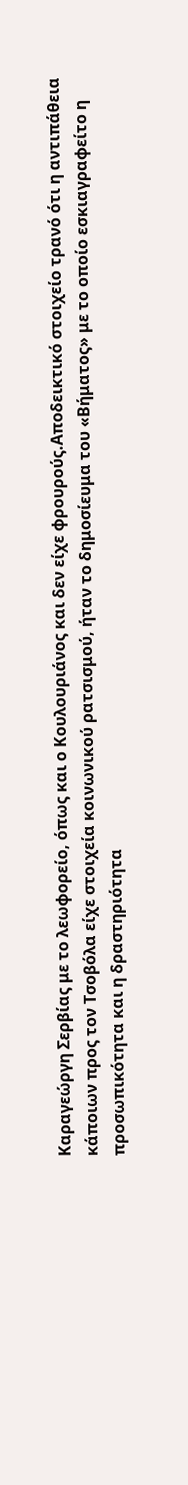Καραγεώργη Σερβίας με το λεωφορείο, όπως και ο Κουλουριάνος και δεν είχε φρουρούς.Αποδεικτικό στοιχείο τρανό ότι η αντιπάθεια κάποιων προς τον Τσοβόλα είχε στοιχεία κοινωνικού ρατσισμού, ήταν το δημοσίευμα του «Βήματος» με το οποίο εσκιαγραφείτο η προσωπικότητα και η δραστηριότητα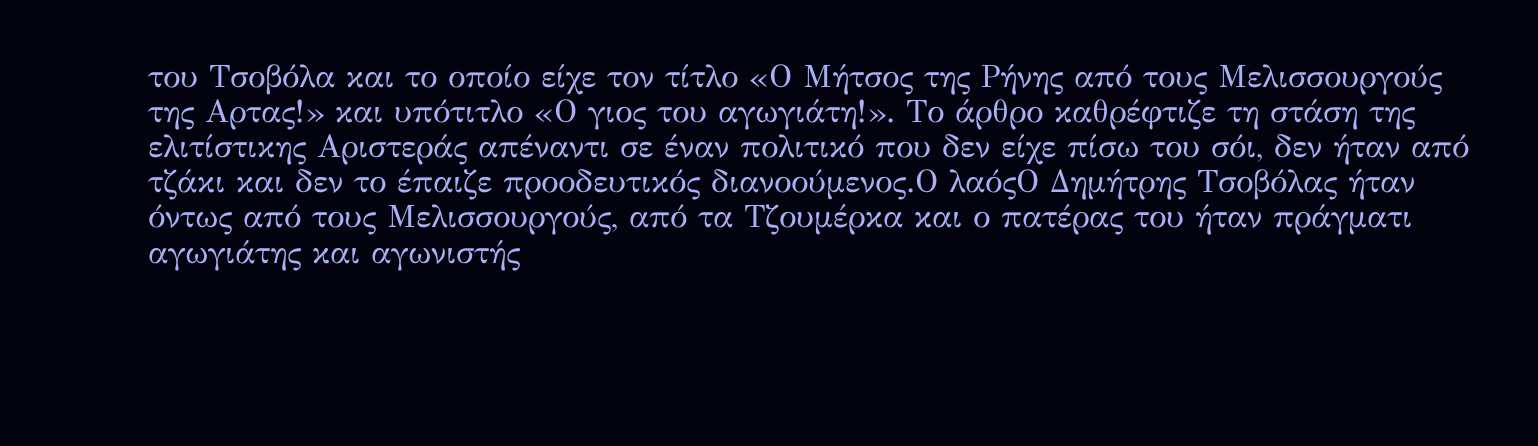του Τσοβόλα και το οποίο είχε τον τίτλο «Ο Μήτσος της Ρήνης από τους Μελισσουργούς της Αρτας!» και υπότιτλο «Ο γιος του αγωγιάτη!». Το άρθρο καθρέφτιζε τη στάση της ελιτίστικης Αριστεράς απέναντι σε έναν πολιτικό που δεν είχε πίσω του σόι, δεν ήταν από τζάκι και δεν το έπαιζε προοδευτικός διανοούμενος.Ο λαόςΟ Δημήτρης Τσοβόλας ήταν όντως από τους Μελισσουργούς, από τα Τζουμέρκα και ο πατέρας του ήταν πράγματι αγωγιάτης και αγωνιστής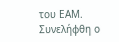του ΕΑΜ. Συνελήφθη ο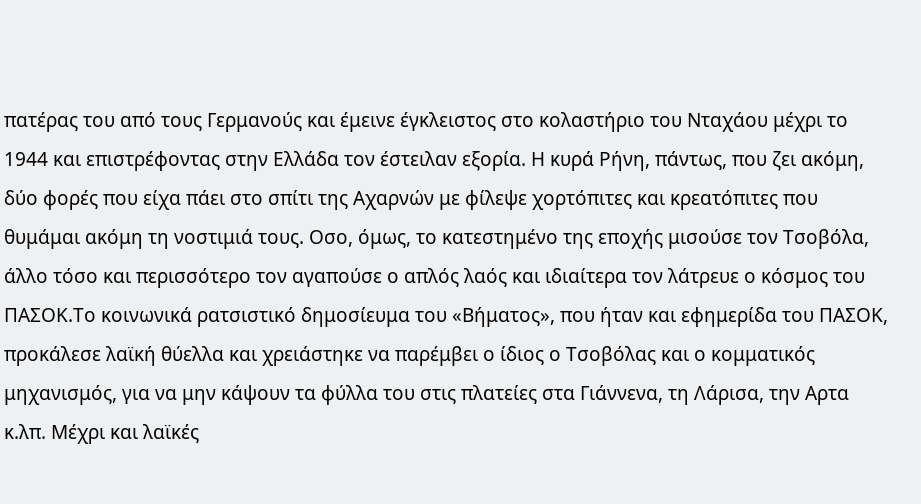πατέρας του από τους Γερμανούς και έμεινε έγκλειστος στο κολαστήριο του Νταχάου μέχρι το 1944 και επιστρέφοντας στην Ελλάδα τον έστειλαν εξορία. Η κυρά Ρήνη, πάντως, που ζει ακόμη, δύο φορές που είχα πάει στο σπίτι της Αχαρνών με φίλεψε χορτόπιτες και κρεατόπιτες που θυμάμαι ακόμη τη νοστιμιά τους. Οσο, όμως, το κατεστημένο της εποχής μισούσε τον Τσοβόλα, άλλο τόσο και περισσότερο τον αγαπούσε ο απλός λαός και ιδιαίτερα τον λάτρευε ο κόσμος του ΠΑΣΟΚ.Το κοινωνικά ρατσιστικό δημοσίευμα του «Βήματος», που ήταν και εφημερίδα του ΠΑΣΟΚ, προκάλεσε λαϊκή θύελλα και χρειάστηκε να παρέμβει ο ίδιος ο Τσοβόλας και ο κομματικός μηχανισμός, για να μην κάψουν τα φύλλα του στις πλατείες στα Γιάννενα, τη Λάρισα, την Αρτα κ.λπ. Μέχρι και λαϊκές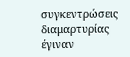συγκεντρώσεις διαμαρτυρίας έγιναν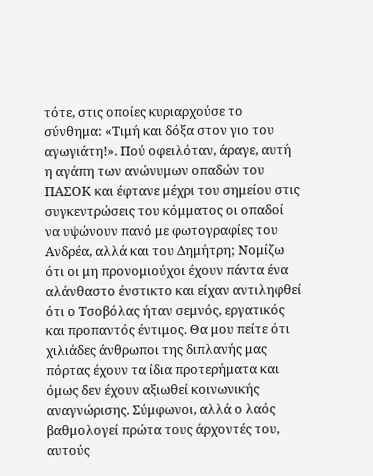τότε, στις οποίες κυριαρχούσε το σύνθημα: «Τιμή και δόξα στον γιο του αγωγιάτη!». Πού οφειλόταν, άραγε, αυτή η αγάπη των ανώνυμων οπαδών του ΠΑΣΟΚ και έφτανε μέχρι του σημείου στις συγκεντρώσεις του κόμματος οι οπαδοί να υψώνουν πανό με φωτογραφίες του Ανδρέα, αλλά και του Δημήτρη; Νομίζω ότι οι μη προνομιούχοι έχουν πάντα ένα αλάνθαστο ένστικτο και είχαν αντιληφθεί ότι ο Τσοβόλας ήταν σεμνός, εργατικός και προπαντός έντιμος. Θα μου πείτε ότι χιλιάδες άνθρωποι της διπλανής μας πόρτας έχουν τα ίδια προτερήματα και όμως δεν έχουν αξιωθεί κοινωνικής αναγνώρισης. Σύμφωνοι, αλλά ο λαός βαθμολογεί πρώτα τους άρχοντές του, αυτούς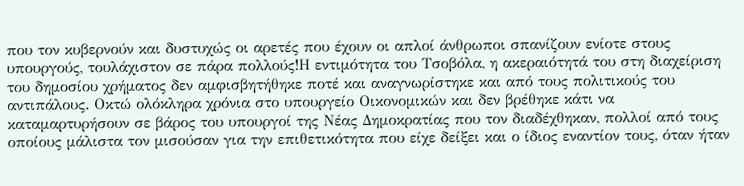που τον κυβερνούν και δυστυχώς οι αρετές που έχουν οι απλοί άνθρωποι σπανίζουν ενίοτε στους υπουργούς, τουλάχιστον σε πάρα πολλούς!Η εντιμότητα του Τσοβόλα, η ακεραιότητά του στη διαχείριση του δημοσίου χρήματος δεν αμφισβητήθηκε ποτέ και αναγνωρίστηκε και από τους πολιτικούς του αντιπάλους. Οκτώ ολόκληρα χρόνια στο υπουργείο Οικονομικών και δεν βρέθηκε κάτι να καταμαρτυρήσουν σε βάρος του υπουργοί της Νέας Δημοκρατίας που τον διαδέχθηκαν, πολλοί από τους οποίους μάλιστα τον μισούσαν για την επιθετικότητα που είχε δείξει και ο ίδιος εναντίον τους, όταν ήταν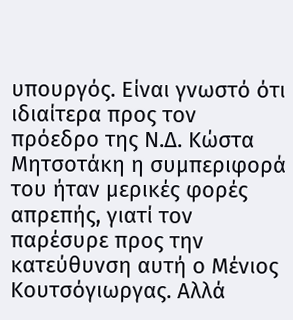υπουργός. Είναι γνωστό ότι ιδιαίτερα προς τον πρόεδρο της Ν.Δ. Κώστα Μητσοτάκη η συμπεριφορά του ήταν μερικές φορές απρεπής, γιατί τον παρέσυρε προς την κατεύθυνση αυτή ο Μένιος Κουτσόγιωργας. Αλλά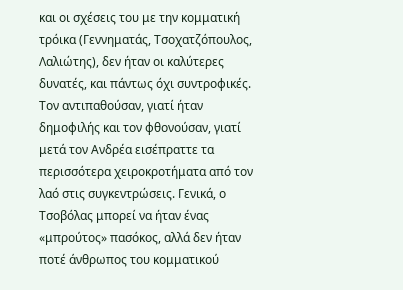και οι σχέσεις του με την κομματική τρόικα (Γεννηματάς, Τσοχατζόπουλος, Λαλιώτης), δεν ήταν οι καλύτερες δυνατές, και πάντως όχι συντροφικές. Τον αντιπαθούσαν, γιατί ήταν δημοφιλής και τον φθονούσαν, γιατί μετά τον Ανδρέα εισέπραττε τα περισσότερα χειροκροτήματα από τον λαό στις συγκεντρώσεις. Γενικά, ο Τσοβόλας μπορεί να ήταν ένας «μπρούτος» πασόκος, αλλά δεν ήταν ποτέ άνθρωπος του κομματικού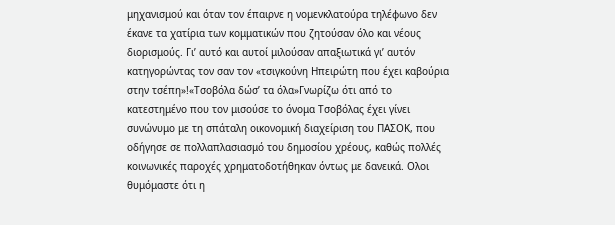μηχανισμού και όταν τον έπαιρνε η νομενκλατούρα τηλέφωνο δεν έκανε τα χατίρια των κομματικών που ζητούσαν όλο και νέους διορισμούς. Γι’ αυτό και αυτοί μιλούσαν απαξιωτικά γι’ αυτόν κατηγορώντας τον σαν τον «τσιγκούνη Ηπειρώτη που έχει καβούρια στην τσέπη»!«Τσοβόλα δώσ’ τα όλα»Γνωρίζω ότι από το κατεστημένο που τον μισούσε το όνομα Τσοβόλας έχει γίνει συνώνυμο με τη σπάταλη οικονομική διαχείριση του ΠΑΣΟΚ, που οδήγησε σε πολλαπλασιασμό του δημοσίου χρέους, καθώς πολλές κοινωνικές παροχές χρηματοδοτήθηκαν όντως με δανεικά. Ολοι θυμόμαστε ότι η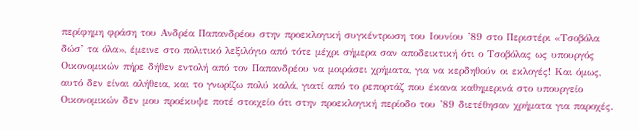περίφημη φράση του Ανδρέα Παπανδρέου στην προεκλογική συγκέντρωση του Ιουνίου ’89 στο Περιστέρι «Τσοβόλα δώσ’ τα όλα», έμεινε στο πολιτικό λεξιλόγιο από τότε μέχρι σήμερα σαν αποδεικτική ότι ο Τσοβόλας ως υπουργός Οικονομικών πήρε δήθεν εντολή από τον Παπανδρέου να μοιράσει χρήματα, για να κερδηθούν οι εκλογές! Και όμως, αυτό δεν είναι αλήθεια, και το γνωρίζω πολύ καλά, γιατί από το ρεπορτάζ που έκανα καθημερινά στο υπουργείο Οικονομικών δεν μου προέκυψε ποτέ στοιχείο ότι στην προεκλογική περίοδο του ’89 διετέθησαν χρήματα για παροχές.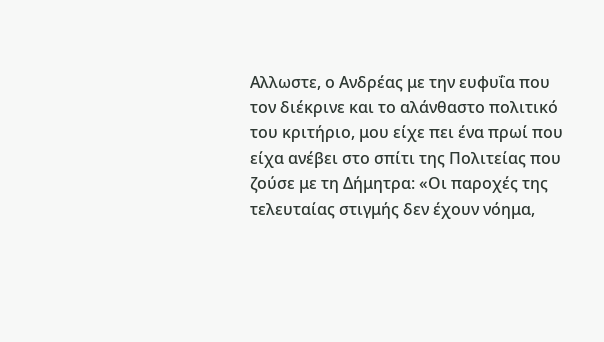Αλλωστε, ο Ανδρέας με την ευφυΐα που τον διέκρινε και το αλάνθαστο πολιτικό του κριτήριο, μου είχε πει ένα πρωί που είχα ανέβει στο σπίτι της Πολιτείας που ζούσε με τη Δήμητρα: «Οι παροχές της τελευταίας στιγμής δεν έχουν νόημα,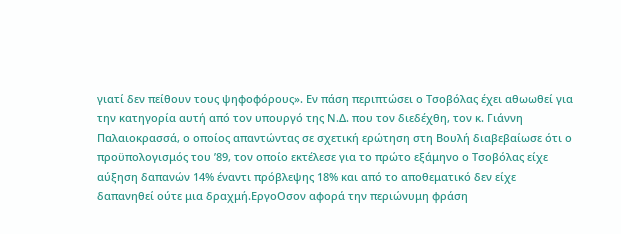γιατί δεν πείθουν τους ψηφοφόρους». Εν πάση περιπτώσει ο Τσοβόλας έχει αθωωθεί για την κατηγορία αυτή από τον υπουργό της Ν.Δ. που τον διεδέχθη, τον κ. Γιάννη Παλαιοκρασσά, ο οποίος απαντώντας σε σχετική ερώτηση στη Βουλή διαβεβαίωσε ότι ο προϋπολογισμός του ’89, τον οποίο εκτέλεσε για το πρώτο εξάμηνο ο Τσοβόλας είχε αύξηση δαπανών 14% έναντι πρόβλεψης 18% και από το αποθεματικό δεν είχε δαπανηθεί ούτε μια δραχμή.ΕργοΟσον αφορά την περιώνυμη φράση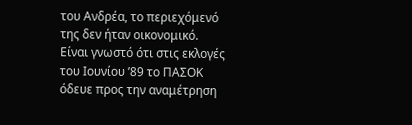του Ανδρέα, το περιεχόμενό της δεν ήταν οικονομικό. Είναι γνωστό ότι στις εκλογές του Ιουνίου ’89 το ΠΑΣΟΚ όδευε προς την αναμέτρηση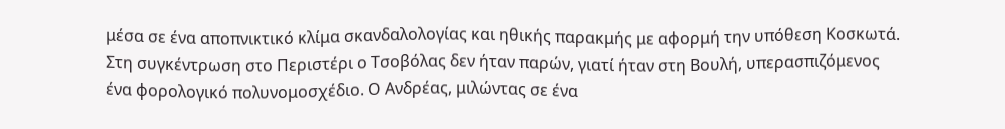μέσα σε ένα αποπνικτικό κλίμα σκανδαλολογίας και ηθικής παρακμής με αφορμή την υπόθεση Κοσκωτά. Στη συγκέντρωση στο Περιστέρι ο Τσοβόλας δεν ήταν παρών, γιατί ήταν στη Βουλή, υπερασπιζόμενος ένα φορολογικό πολυνομοσχέδιο. Ο Ανδρέας, μιλώντας σε ένα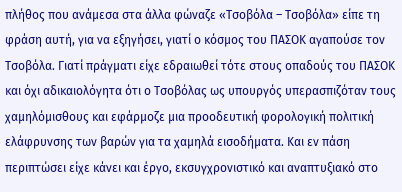πλήθος που ανάμεσα στα άλλα φώναζε «Τσοβόλα – Τσοβόλα» είπε τη φράση αυτή, για να εξηγήσει, γιατί ο κόσμος του ΠΑΣΟΚ αγαπούσε τον Τσοβόλα. Γιατί πράγματι είχε εδραιωθεί τότε στους οπαδούς του ΠΑΣΟΚ και όχι αδικαιολόγητα ότι ο Τσοβόλας ως υπουργός υπερασπιζόταν τους χαμηλόμισθους και εφάρμοζε μια προοδευτική φορολογική πολιτική ελάφρυνσης των βαρών για τα χαμηλά εισοδήματα. Και εν πάση περιπτώσει είχε κάνει και έργο, εκσυγχρονιστικό και αναπτυξιακό στο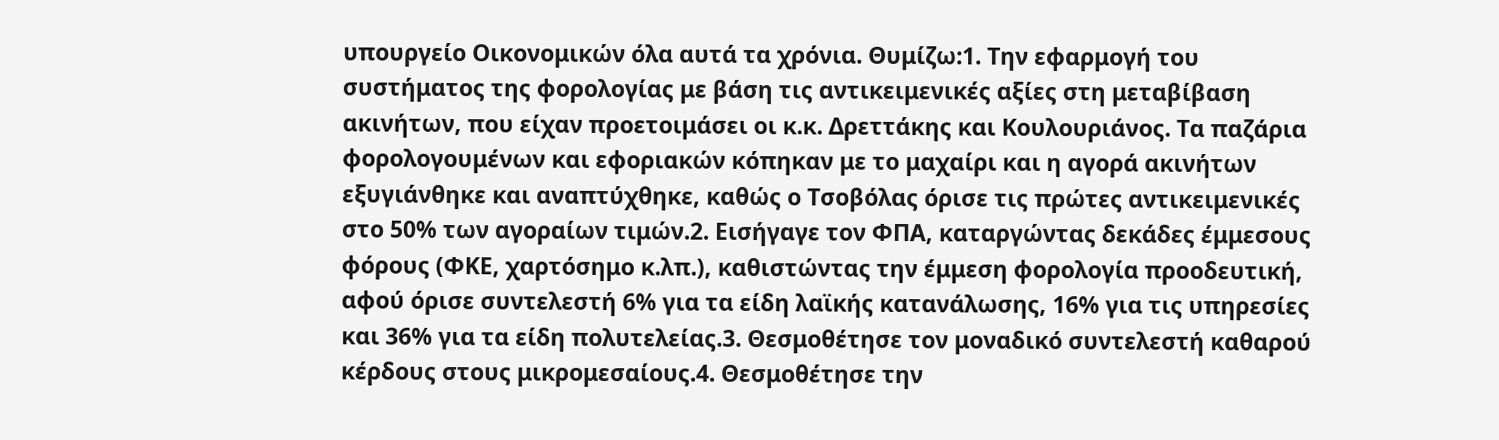υπουργείο Οικονομικών όλα αυτά τα χρόνια. Θυμίζω:1. Την εφαρμογή του συστήματος της φορολογίας με βάση τις αντικειμενικές αξίες στη μεταβίβαση ακινήτων, που είχαν προετοιμάσει οι κ.κ. Δρεττάκης και Κουλουριάνος. Τα παζάρια φορολογουμένων και εφοριακών κόπηκαν με το μαχαίρι και η αγορά ακινήτων εξυγιάνθηκε και αναπτύχθηκε, καθώς ο Τσοβόλας όρισε τις πρώτες αντικειμενικές στο 50% των αγοραίων τιμών.2. Εισήγαγε τον ΦΠΑ, καταργώντας δεκάδες έμμεσους φόρους (ΦΚΕ, χαρτόσημο κ.λπ.), καθιστώντας την έμμεση φορολογία προοδευτική, αφού όρισε συντελεστή 6% για τα είδη λαϊκής κατανάλωσης, 16% για τις υπηρεσίες και 36% για τα είδη πολυτελείας.3. Θεσμοθέτησε τον μοναδικό συντελεστή καθαρού κέρδους στους μικρομεσαίους.4. Θεσμοθέτησε την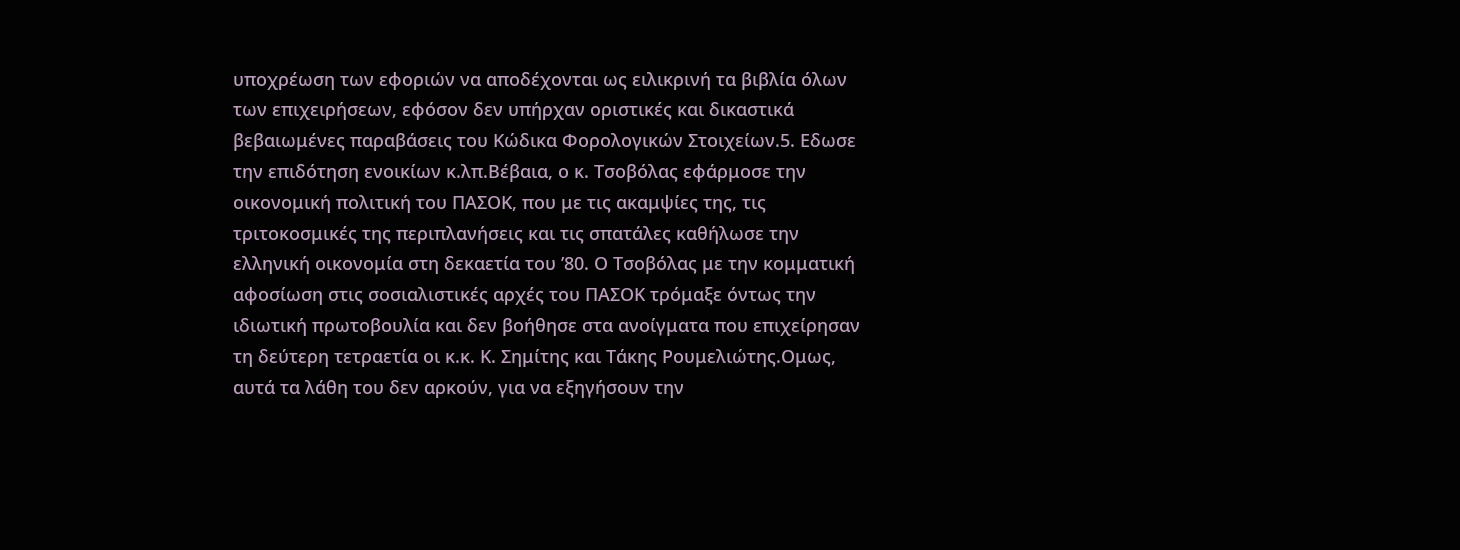υποχρέωση των εφοριών να αποδέχονται ως ειλικρινή τα βιβλία όλων των επιχειρήσεων, εφόσον δεν υπήρχαν οριστικές και δικαστικά βεβαιωμένες παραβάσεις του Κώδικα Φορολογικών Στοιχείων.5. Εδωσε την επιδότηση ενοικίων κ.λπ.Βέβαια, ο κ. Τσοβόλας εφάρμοσε την οικονομική πολιτική του ΠΑΣΟΚ, που με τις ακαμψίες της, τις τριτοκοσμικές της περιπλανήσεις και τις σπατάλες καθήλωσε την ελληνική οικονομία στη δεκαετία του ’80. Ο Τσοβόλας με την κομματική αφοσίωση στις σοσιαλιστικές αρχές του ΠΑΣΟΚ τρόμαξε όντως την ιδιωτική πρωτοβουλία και δεν βοήθησε στα ανοίγματα που επιχείρησαν τη δεύτερη τετραετία οι κ.κ. Κ. Σημίτης και Τάκης Ρουμελιώτης.Ομως, αυτά τα λάθη του δεν αρκούν, για να εξηγήσουν την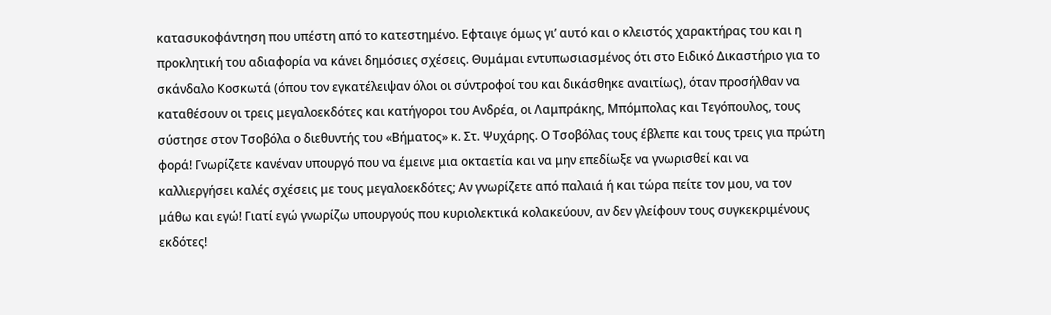κατασυκοφάντηση που υπέστη από το κατεστημένο. Εφταιγε όμως γι’ αυτό και ο κλειστός χαρακτήρας του και η προκλητική του αδιαφορία να κάνει δημόσιες σχέσεις. Θυμάμαι εντυπωσιασμένος ότι στο Ειδικό Δικαστήριο για το σκάνδαλο Κοσκωτά (όπου τον εγκατέλειψαν όλοι οι σύντροφοί του και δικάσθηκε αναιτίως), όταν προσήλθαν να καταθέσουν οι τρεις μεγαλοεκδότες και κατήγοροι του Ανδρέα, οι Λαμπράκης, Μπόμπολας και Τεγόπουλος, τους σύστησε στον Τσοβόλα ο διεθυντής του «Βήματος» κ. Στ. Ψυχάρης. Ο Τσοβόλας τους έβλεπε και τους τρεις για πρώτη φορά! Γνωρίζετε κανέναν υπουργό που να έμεινε μια οκταετία και να μην επεδίωξε να γνωρισθεί και να καλλιεργήσει καλές σχέσεις με τους μεγαλοεκδότες; Αν γνωρίζετε από παλαιά ή και τώρα πείτε τον μου, να τον μάθω και εγώ! Γιατί εγώ γνωρίζω υπουργούς που κυριολεκτικά κολακεύουν, αν δεν γλείφουν τους συγκεκριμένους εκδότες!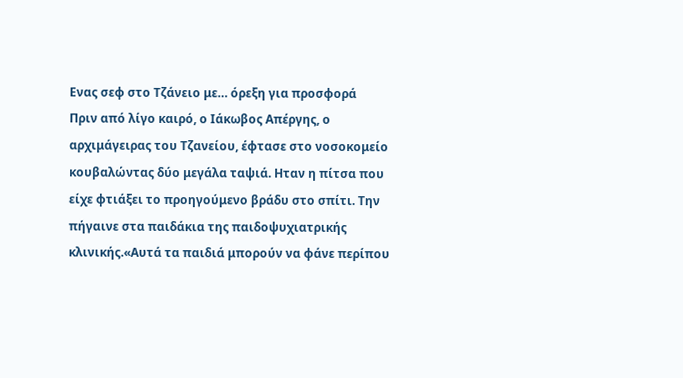Ενας σεφ στο Τζάνειο με… όρεξη για προσφορά
Πριν από λίγο καιρό, ο Ιάκωβος Απέργης, ο αρχιμάγειρας του Τζανείου, έφτασε στο νοσοκομείο κουβαλώντας δύο μεγάλα ταψιά. Ηταν η πίτσα που είχε φτιάξει το προηγούμενο βράδυ στο σπίτι. Την πήγαινε στα παιδάκια της παιδοψυχιατρικής κλινικής.«Αυτά τα παιδιά μπορούν να φάνε περίπου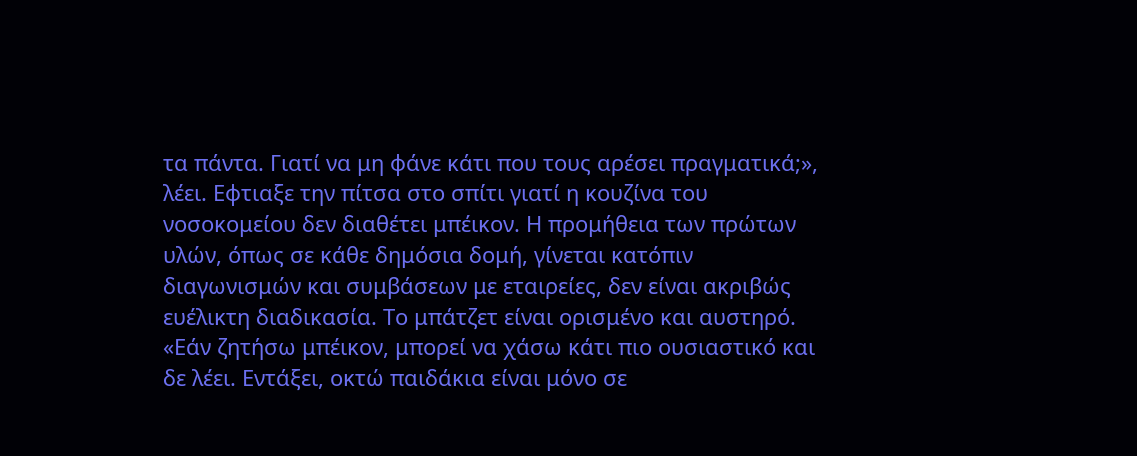τα πάντα. Γιατί να μη φάνε κάτι που τους αρέσει πραγματικά;», λέει. Εφτιαξε την πίτσα στο σπίτι γιατί η κουζίνα του νοσοκομείου δεν διαθέτει μπέικον. Η προμήθεια των πρώτων υλών, όπως σε κάθε δημόσια δομή, γίνεται κατόπιν διαγωνισμών και συμβάσεων με εταιρείες, δεν είναι ακριβώς ευέλικτη διαδικασία. Το μπάτζετ είναι ορισμένο και αυστηρό. «Εάν ζητήσω μπέικον, μπορεί να χάσω κάτι πιο ουσιαστικό και δε λέει. Εντάξει, οκτώ παιδάκια είναι μόνο σε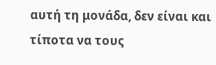αυτή τη μονάδα, δεν είναι και τίποτα να τους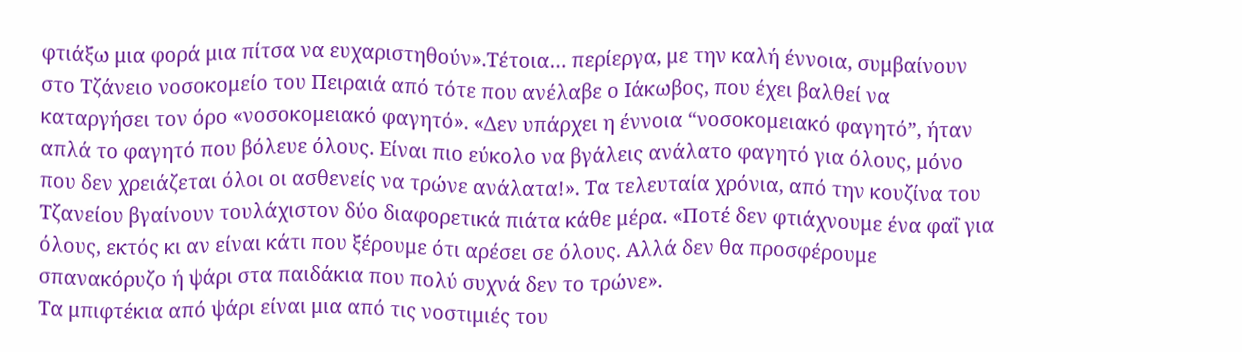φτιάξω μια φορά μια πίτσα να ευχαριστηθούν».Τέτοια… περίεργα, με την καλή έννοια, συμβαίνουν στο Τζάνειο νοσοκομείο του Πειραιά από τότε που ανέλαβε ο Ιάκωβος, που έχει βαλθεί να καταργήσει τον όρο «νοσοκομειακό φαγητό». «Δεν υπάρχει η έννοια “νοσοκομειακό φαγητό”, ήταν απλά το φαγητό που βόλευε όλους. Είναι πιο εύκολο να βγάλεις ανάλατο φαγητό για όλους, μόνο που δεν χρειάζεται όλοι οι ασθενείς να τρώνε ανάλατα!». Τα τελευταία χρόνια, από την κουζίνα του Τζανείου βγαίνουν τουλάχιστον δύο διαφορετικά πιάτα κάθε μέρα. «Ποτέ δεν φτιάχνουμε ένα φαΐ για όλους, εκτός κι αν είναι κάτι που ξέρουμε ότι αρέσει σε όλους. Αλλά δεν θα προσφέρουμε σπανακόρυζο ή ψάρι στα παιδάκια που πολύ συχνά δεν το τρώνε».
Τα μπιφτέκια από ψάρι είναι μια από τις νοστιμιές του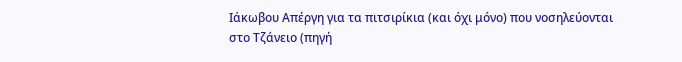Ιάκωβου Απέργη για τα πιτσιρίκια (και όχι μόνο) που νοσηλεύονται στο Τζάνειο (πηγή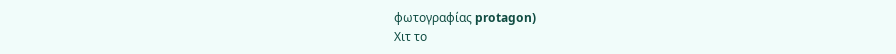φωτογραφίας protagon)
Χιτ το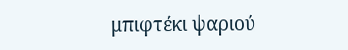μπιφτέκι ψαριού